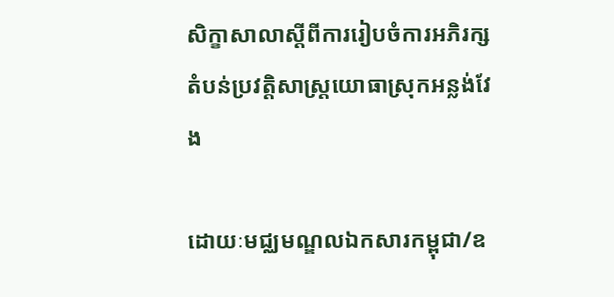សិក្ខាសាលាស្តីពីការរៀបចំការអភិរក្សតំបន់ប្រវត្តិសាស្ត្រយោធាស្រុកអន្លង់វែង

ដោយៈមជ្ឈមណ្ឌលឯកសារកម្ពុជា/ឧ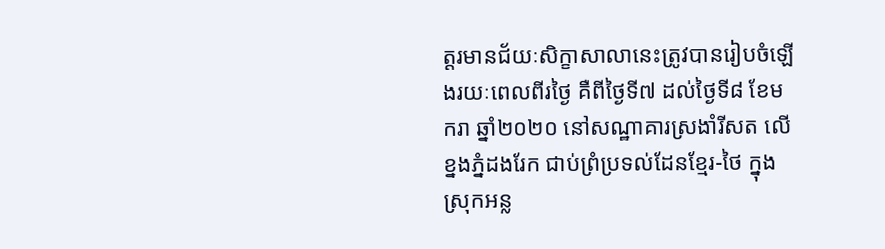ត្តរមានជ័យៈសិក្ខាសាលានេះត្រូវបានរៀបចំឡើងរយៈពេលពីរថ្ងៃ គឺពីថ្ងៃទី៧ ដល់ថ្ងៃទី៨ ខែមករា ឆ្នាំ២០២០ នៅសណ្ឋាគារស្រងាំរីសត លើខ្នងភ្នំដងរែក ជាប់ព្រំប្រទល់ដែនខែ្មរ-ថៃ ក្នុងស្រុកអន្ល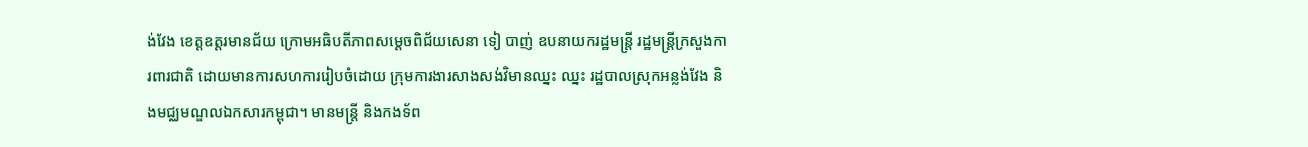ង់វែង ខេត្តឧត្តរមានជ័យ ក្រោមអធិបតីភាពសម្តេចពិជ័យសេនា ទៀ បាញ់ ឧបនាយករដ្ឋមន្ត្រី រដ្ឋមន្ត្រីក្រសួងការពារជាតិ ដោយមានការសហការរៀបចំដោយ ក្រុមការងារសាងសង់វិមានឈ្នះ ឈ្នះ រដ្ឋបាលស្រុកអន្លង់វែង និងមជ្ឈមណ្ឌលឯកសារកម្ពុជា។ មានមន្ត្រី និងកងទ័ព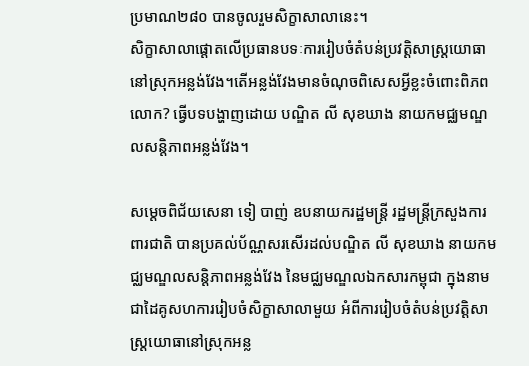ប្រមាណ២៨០ បានចូលរួមសិក្ខាសាលានេះ។
សិក្ខាសាលាផ្តោតលើប្រធានបទៈការរៀបចំតំបន់ប្រវត្តិសាស្ត្រយោធានៅស្រុកអន្លង់វែង។តើអន្លង់វែងមានចំណុចពិសេសអ្វីខ្លះចំពោះពិភពលោក? ធ្វើបទបង្ហាញដោយ បណ្ឌិត លី សុខឃាង នាយកមជ្ឈមណ្ឌលសន្តិភាពអន្លង់វែង។

សម្តេចពិជ័យសេនា ទៀ បាញ់ ឧបនាយករដ្ឋមន្ត្រី រដ្ឋមន្ត្រីក្រសួងការពារជាតិ បានប្រគល់ប័ណ្ណសរសើរដល់បណ្ឌិត លី សុខឃាង នាយកមជ្ឈមណ្ឌលសន្តិភាពអន្លង់វែង នៃមជ្ឈមណ្ឌលឯកសារកម្ពុជា ក្នុងនាមជាដៃគូសហការរៀបចំសិក្ខាសាលាមួយ អំពីការរៀបចំតំបន់ប្រវត្តិសាស្ត្រយោធានៅស្រុកអន្ល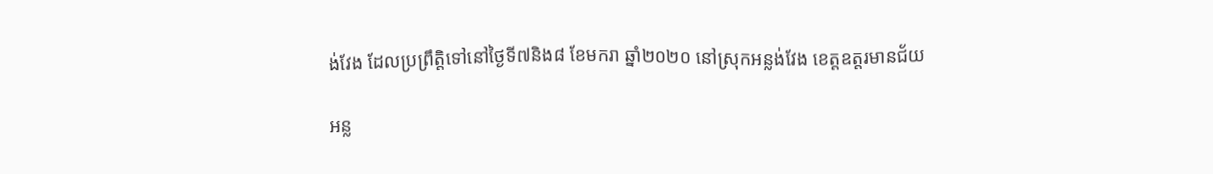ង់វែង ដែលប្រព្រឹត្តិទៅនៅថ្ងៃទី៧និង៨ ខែមករា ឆ្នាំ២០២០ នៅស្រុកអន្លង់វែង ខេត្តឧត្តរមានជ័យ

អន្ល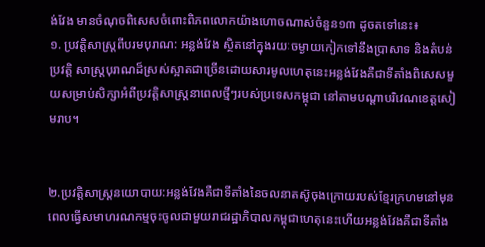ង់វែង មានចំណុចពិសេសចំពោះពិភពលោកយ៉ាងហោចណាស់ចំនួន១៣ ដូចតទៅនេះ៖
១. ប្រវត្តិសាស្ត្រពីបរមបុរាណ: អន្លង់វែង ស្ថិតនៅក្នុងរយៈចម្ងាយកៀកទៅនឹងប្រាសាទ និងតំបន់ប្រវត្តិ សាស្ត្របុរាណដ៏ស្រស់ស្អាតជាច្រើនដោយសារមូលហេតុនេះអន្លង់វែងគឺជាទីតាំងពិសេសមួយសម្រាប់សិក្សាអំពីប្រវត្តិសាស្ត្រនាពេលថ្មីៗរបស់ប្រទេសកម្ពុជា នៅតាមបណ្តាបរិវេណខេត្តសៀមរាប។


២.ប្រវត្តិសាស្ត្រនយោបាយ:អន្លង់វែងគឺជាទីតាំងនៃចលនាតស៊ូចុងក្រោយរបស់ខ្មែរក្រហមនៅមុនពេលធ្វើសមាហរណកម្មចុះចូលជាមួយរាជរដ្ឋាភិបាលកម្ពុជាហេតុនេះហើយអន្លង់វែងគឺជាទីតាំង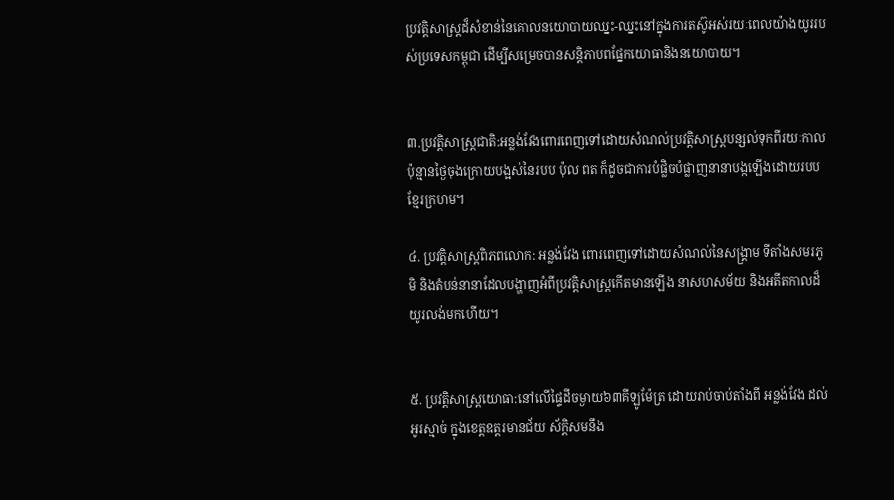ប្រវត្តិសាស្ត្រដ៏សំខាន់នៃគោលនយោបាយឈ្នះ-ឈ្នះនៅក្នុងការតស៊ូអស់រយៈពេលយ៉ាងយូររបស់ប្រទេសកម្ពុជា ដើម្បីសម្រេចបានសន្តិភាបពផ្នែកយោធានិងនយោបាយ។


៣.ប្រវត្តិសាស្ត្រជាតិ:អន្លង់វែងពោរពេញទៅដោយសំណល់ប្រវត្តិសាស្ត្របន្សល់ទុកពីរយៈកាលប៉ុន្មានថ្ងៃចុងក្រោយបង្អស់នៃរបប ប៉ុល ពត ក៏ដូចជាការបំផ្លិចបំផ្លាញនានាបង្កឡើងដោយរបបខ្មែរក្រហម។

៤. ប្រវត្តិសាស្ត្រពិភពលោក: អន្លង់វែង ពោរពេញទៅដោយសំណល់នៃសង្គ្រាម ទីតាំងសមរភូមិ និងតំបន់នានាដែលបង្ហាញអំពីប្រវត្តិសាស្ត្រកើតមានឡើង នាសហសម័យ និងអតីតកាលដ៏យូរលង់មកហើយ។


៥. ប្រវត្តិសាស្ត្រយោធា:នៅលើផ្ទៃដីចម្ងាយ៦៣គីឡូម៉ែត្រ ដោយរាប់ចាប់តាំងពី អន្លង់វែង ដល់ អូរស្មាច់ ក្នុងខេត្តឧត្តរមានជ័យ ស័ក្តិសមនឹង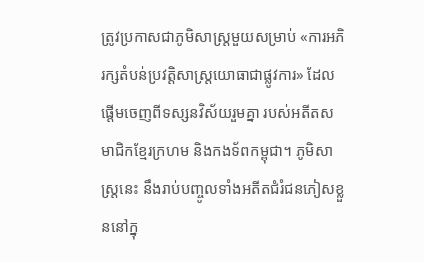ត្រូវប្រកាសជាភូមិសាស្ត្រមួយសម្រាប់ «ការអភិរក្សតំបន់ប្រវត្តិសាស្ត្រយោធាជាផ្លូវការ» ដែលផ្តើមចេញពីទស្សនវិស័យរួមគ្នា របស់អតីតសមាជិកខ្មែរក្រហម និងកងទ័ពកម្ពុជា។ ភូមិសាស្ត្រនេះ នឹងរាប់បញ្ចូលទាំងអតីតជំរំជនភៀសខ្លួននៅក្នុ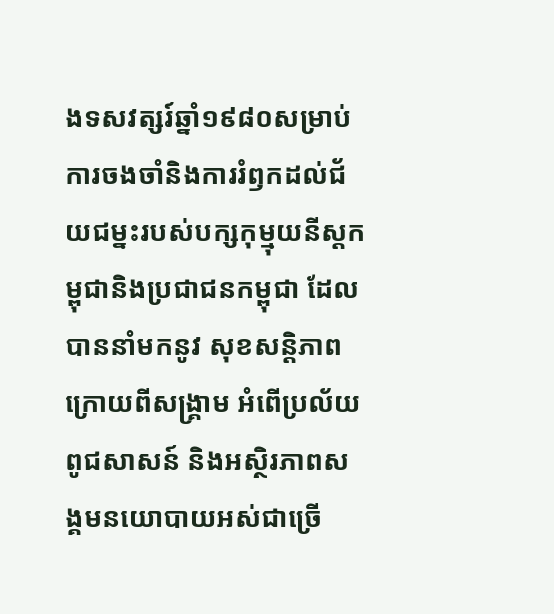ងទសវត្សរ៍ឆ្នាំ១៩៨០សម្រាប់ការចងចាំនិងការរំឭកដល់ជ័យជម្នះរបស់បក្សកុម្មុយនីស្តកម្ពុជានិងប្រជាជនកម្ពុជា ដែលបាននាំមកនូវ សុខសន្តិភាពក្រោយពីសង្គ្រាម អំពើប្រល័យពូជសាសន៍ និងអស្ថិរភាពសង្គមនយោបាយអស់ជាច្រើ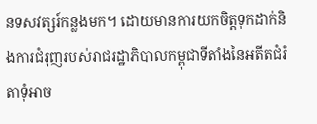នទសវត្សរ៍កន្លងមក។ ដោយមានការយកចិត្តទុកដាក់និងការជំរុញរបស់រាជរដ្ឋាភិបាលកម្ពុជាទីតាំងនៃអតីតជំរំតាទុំអាច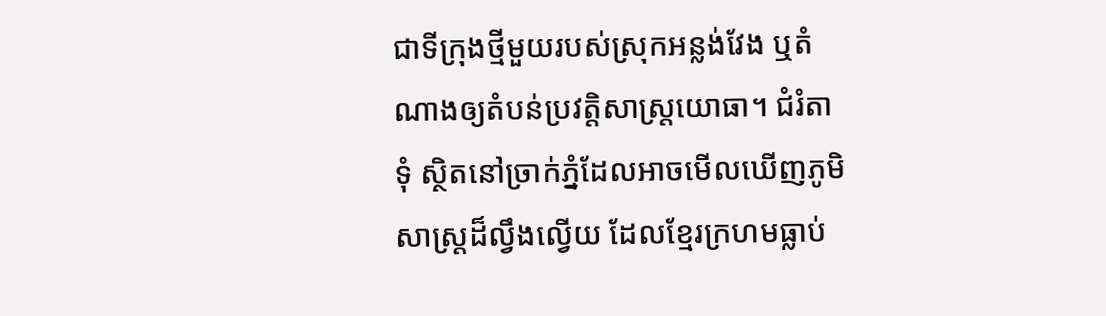ជាទីក្រុងថ្មីមួយរបស់ស្រុកអន្លង់វែង ឬតំណាងឲ្យតំបន់ប្រវត្តិសាស្ត្រយោធា។ ជំរំតាទុំ ស្ថិតនៅច្រាក់ភ្នំដែលអាចមើលឃើញភូមិសាស្ត្រដ៏ល្វឹងល្វើយ ដែលខ្មែរក្រហមធ្លាប់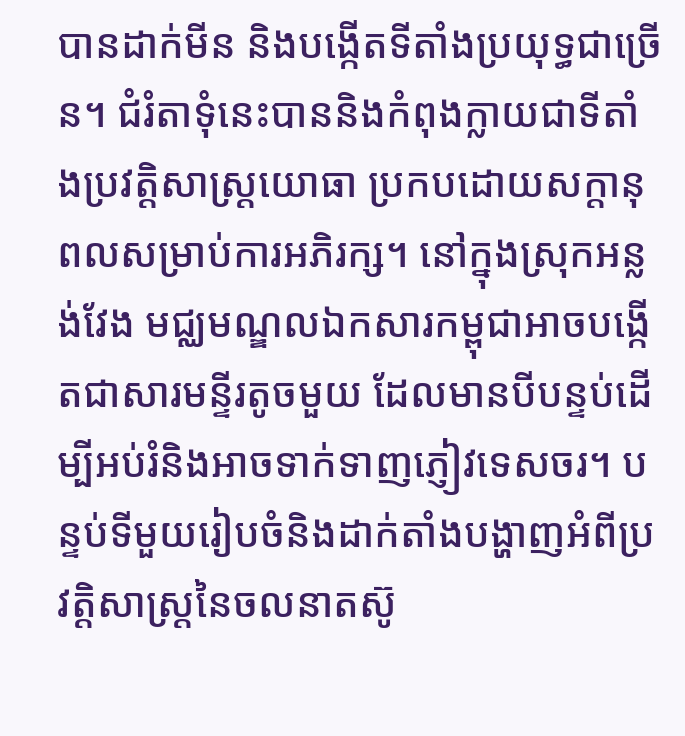បានដាក់មីន និងបង្កើតទីតាំងប្រយុទ្ធជាច្រើន។ ជំរំតាទុំនេះបាននិងកំពុងក្លាយជាទីតាំងប្រវត្តិសាស្ត្រយោធា ប្រកបដោយសក្តានុពលសម្រាប់ការអភិរក្ស។ នៅក្នុងស្រុកអន្លង់វែង មជ្ឈមណ្ឌលឯកសារកម្ពុជាអាចបង្កើតជាសារមន្ទីរតូចមួយ ដែលមានបីបន្ទប់ដើម្បីអប់រំនិងអាចទាក់ទាញភ្ញៀវទេសចរ។ បន្ទប់ទីមួយរៀបចំនិងដាក់តាំងបង្ហាញអំពីប្រវត្តិសាស្ត្រនៃចលនាតស៊ូ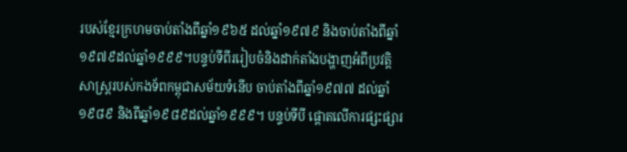របស់ខ្មែរក្រហមចាប់តាំងពីឆ្នាំ១៩៦៥ ដល់ឆ្នាំ១៩៧៩ និងចាប់តាំងពីឆ្នាំ១៩៧៩ដល់ឆ្នាំ១៩៩៩។បន្ទប់ទីពីររៀបចំនិងដាក់តាំងបង្ហាញអំពីប្រវត្តិសាស្ត្ររបស់កងទ័ពកម្ពុជាសម័យទំនើប ចាប់តាំងពីឆ្នាំ១៩៧៧ ដល់ឆ្នាំ១៩៨៩ និងពីឆ្នាំ១៩៨៩ដល់ឆ្នាំ១៩៩៩។ បន្ទប់ទីបី ផ្តោតលើការផ្សះផ្សារ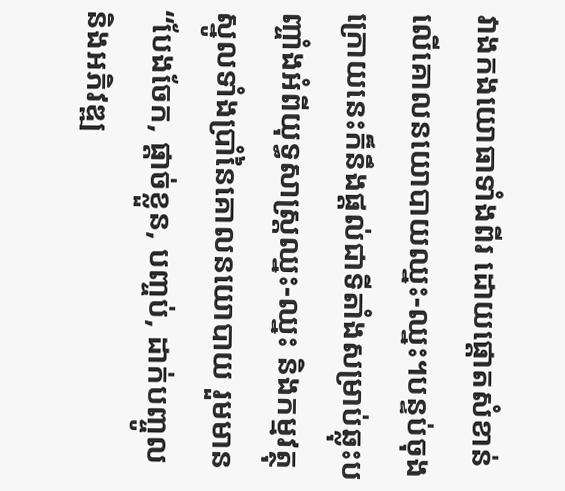វាងកងយោធាទាំងពីរ ដោយផ្តោតសំខាន់លើគោលនយោបាយឈ្នះ-ឈ្នះ។បន្ទប់ចុងក្រោយនេះក៏នឹងផ្តល់ជាទីតាំងសម្រាប់ឆ្លុះបញ្ចាំងអំពីយុទ្ធសាស្ត្រឈ្នះ-ឈ្នះ និងកម្មវត្ថុស្នូលទាំងប្រាំនៃគោលនយោបាយ រួមមាន “បែងចែក, ផ្តាច់ខ្លួន, បញ្ចប់, ដាក់បញ្ចូល និងអភិវឌ្ឍ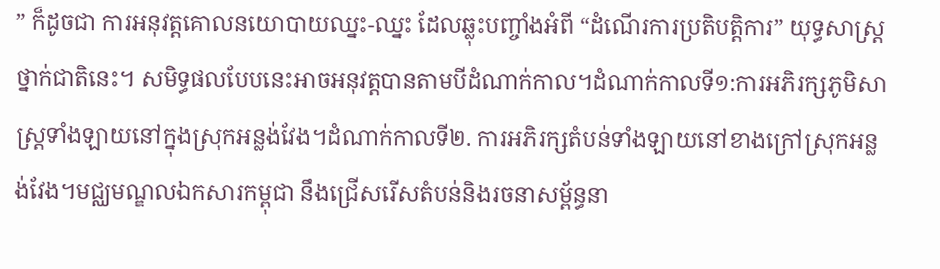” ក៏ដូចជា ការអនុវត្តគោលនយោបាយឈ្នះ-ឈ្នះ ដែលឆ្លុះបញ្ចាំងអំពី “ដំណើរការប្រតិបត្តិការ” យុទ្ធសាស្ត្រថ្នាក់ជាតិនេះ។ សមិទ្ធផលបែបនេះអាចអនុវត្តបានតាមបីដំណាក់កាល។ដំណាក់កាលទី១:ការអភិរក្សភូមិសាស្ត្រទាំងឡាយនៅក្នុងស្រុកអន្លង់វែង។ដំណាក់កាលទី២. ការអភិរក្សតំបន់ទាំងឡាយនៅខាងក្រៅស្រុកអន្លង់វែង។មជ្ឈមណ្ឌលឯកសារកម្ពុជា នឹងជ្រើសរើសតំបន់និងរចនាសម្ព័ន្ធនា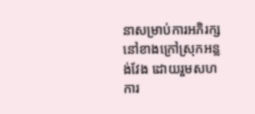នាសម្រាប់ការអភិរក្សនៅខាងក្រៅស្រុកអន្លង់វែង ដោយរួមសហការ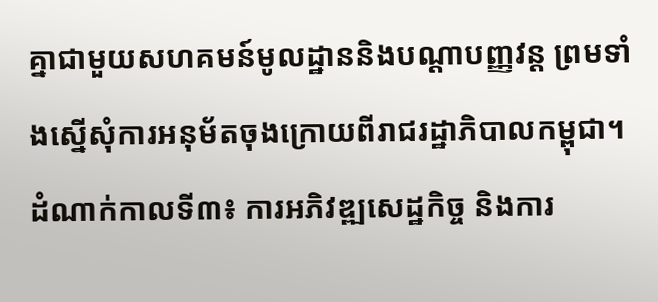គ្នាជាមួយសហគមន៍មូលដ្ឋាននិងបណ្តាបញ្ញវន្ត ព្រមទាំងស្នើសុំការអនុម័តចុងក្រោយពីរាជរដ្ឋាភិបាលកម្ពុជា។
ដំណាក់កាលទី៣៖ ការអភិវឌ្ឍសេដ្ឋកិច្ច និងការ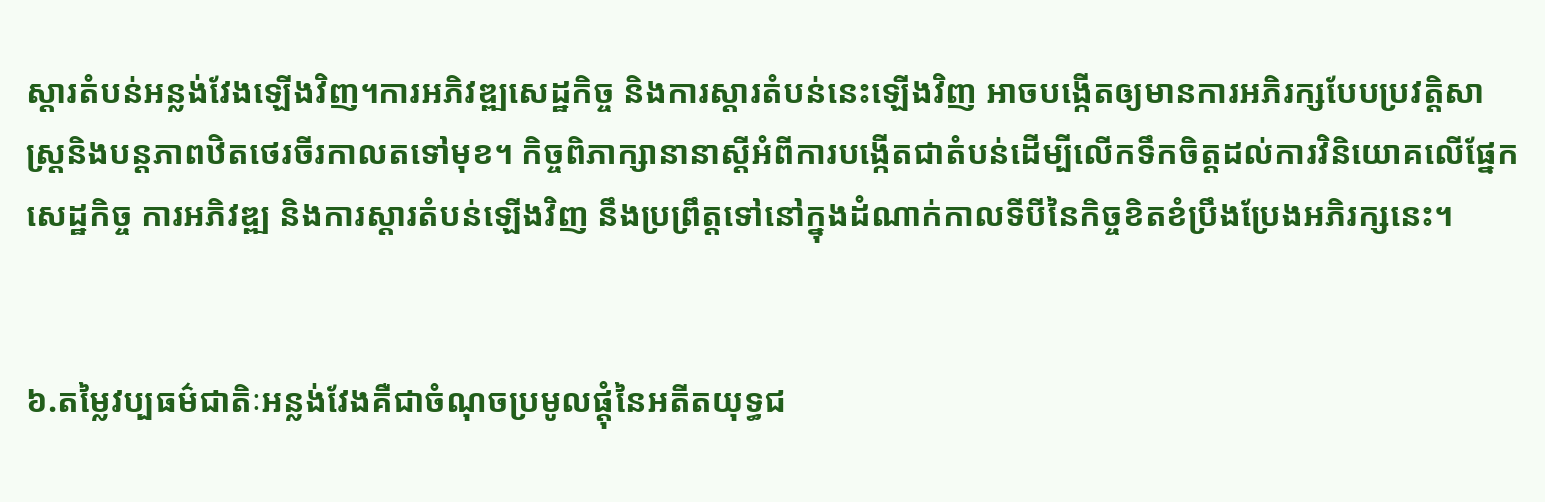ស្តារតំបន់អន្លង់វែងឡើងវិញ។ការអភិវឌ្ឍសេដ្ឋកិច្ច និងការស្តារតំបន់នេះឡើងវិញ អាចបង្កើតឲ្យមានការអភិរក្សបែបប្រវត្តិសាស្ត្រនិងបន្តភាពឋិតថេរចីរកាលតទៅមុខ។ កិច្ចពិភាក្សានានាស្តីអំពីការបង្កើតជាតំបន់ដើម្បីលើកទឹកចិត្តដល់ការវិនិយោគលើផ្នែកសេដ្ឋកិច្ច ការអភិវឌ្ឍ និងការស្តារតំបន់ឡើងវិញ នឹងប្រព្រឹត្តទៅនៅក្នុងដំណាក់កាលទីបីនៃកិច្ចខិតខំប្រឹងប្រែងអភិរក្សនេះ។


៦.តម្លៃវប្បធម៌ជាតិៈអន្លង់វែងគឺជាចំណុចប្រមូលផ្តុំនៃអតីតយុទ្ធជ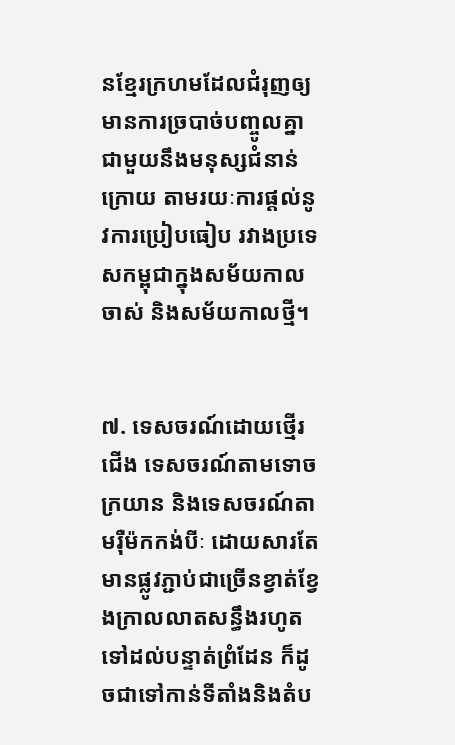នខ្មែរក្រហមដែលជំរុញឲ្យមានការច្របាច់បញ្ចូលគ្នាជាមួយនឹងមនុស្សជំនាន់ក្រោយ តាមរយៈការផ្តល់នូវការប្រៀបធៀប រវាងប្រទេសកម្ពុជាក្នុងសម័យកាលចាស់ និងសម័យកាលថ្មី។


៧. ទេសចរណ៍ដោយថ្មើរជើង ទេសចរណ៍តាមទោចក្រយាន និងទេសចរណ៍តាមរ៉ឺម៉កកង់បីៈ ដោយសារតែមានផ្លូវភ្ជាប់ជាច្រើនខ្វាត់ខ្វែងក្រាលលាតសន្ធឹងរហូតទៅដល់បន្ទាត់ព្រំដែន ក៏ដូចជាទៅកាន់ទីតាំងនិងតំប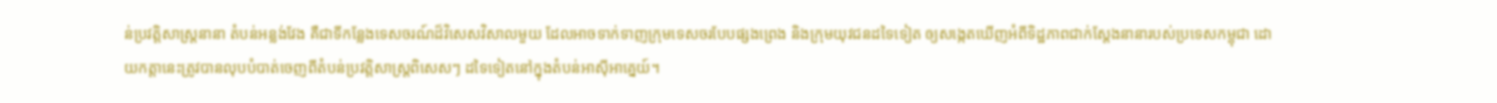ន់ប្រវត្តិសាស្ត្រនានា តំបន់អន្លង់វែង គឺជាទីកន្លែងទេសចរណ៍ដ៏វិសេសវិសាលមួយ ដែលអាចទាក់ទាញក្រុមទេសចរបែបផ្សងព្រេង និងក្រុមយុវជនដទៃទៀត ឲ្យសង្កេតឃើញអំពីទិដ្ឋភាពជាក់ស្តែងនានារបស់ប្រទេសកម្ពុជា ដោយកត្តានេះត្រូវបានលុបបំបាត់ចេញពីតំបន់ប្រវត្តិសាស្ត្រពិសេសៗ ដទៃទៀតនៅក្នុងតំបន់អាស៊ីអាគ្នេយ៍។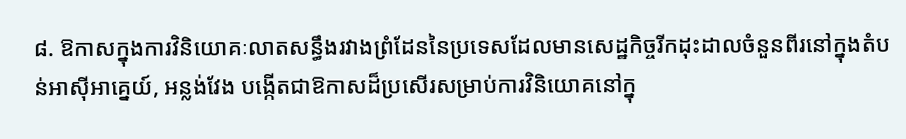៨. ឱកាសក្នុងការវិនិយោគៈលាតសន្ធឹងរវាងព្រំដែននៃប្រទេសដែលមានសេដ្ឋកិច្ចរីកដុះដាលចំនួនពីរនៅក្នុងតំបន់អាស៊ីអាគ្នេយ៍, អន្លង់វែង បង្កើតជាឱកាសដ៏ប្រសើរសម្រាប់ការវិនិយោគនៅក្នុ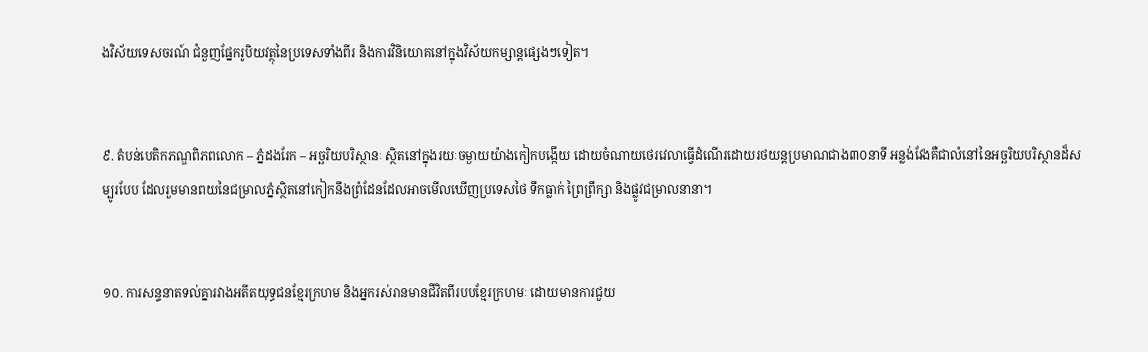ងវិស័យទេសចរណ៍ ជំនួញផ្នែករូបិយវត្ថុនៃប្រទេសទាំងពីរ និងការវិនិយោគនៅក្នុងវិស័យកម្សាន្តផ្សេងៗទៀត។


៩. តំបន់បេតិកភណ្ឌពិភពលោក – ភ្នំដងរែក – អច្ឆរិយបរិស្ថានៈ ស្ថិតនៅក្នុងរយៈចម្ងាយយ៉ាងកៀកបង្កើយ ដោយចំណាយថេរវេលាធ្វើដំណើរដោយរថយន្តប្រមាណជាង៣០នាទី អន្លង់វែងគឺជាលំនៅនៃអច្ឆរិយបរិស្ថានដ៏សម្បូរបែប ដែលរួមមានពយនៃជម្រាលភ្នំស្ថិតនៅកៀកនឹងព្រំដែនដែលអាចមើលឃើញប្រទេសថៃ ទឹកធ្លាក់ ព្រៃព្រឹក្សា និងផ្លូវជម្រាលនានា។


១០. ការសន្ទនាតទល់គ្នារវាងអតីតយុទ្ធជនខ្មែរក្រហម និងអ្នករស់រានមានជីវិតពីរបបខ្មែរក្រហមៈ ដោយមានការជួយ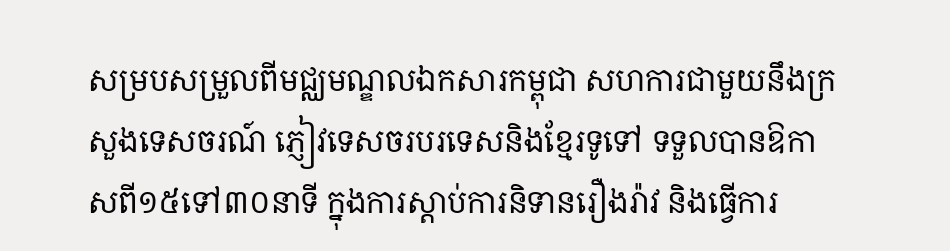សម្របសម្រួលពីមជ្ឈមណ្ឌលឯកសារកម្ពុជា សហការជាមួយនឹងក្រសួងទេសចរណ៍ ភ្ញៀវទេសចរបរទេសនិងខ្មែរទូទៅ ទទួលបានឱកាសពី១៥ទៅ៣០នាទី ក្នុងការស្តាប់ការនិទានរឿងរ៉ាវ និងធ្វើការ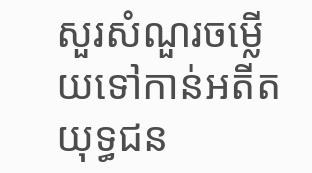សួរសំណួរចម្លើយទៅកាន់អតីតយុទ្ធជន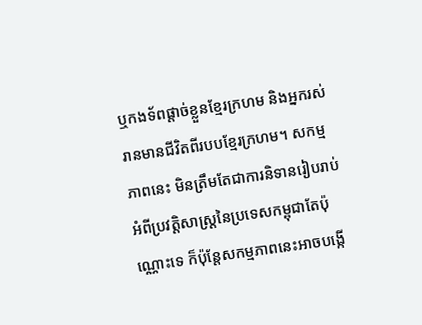ឬកងទ័ពផ្តាច់ខ្លួនខ្មែរក្រហម និងអ្នករស់រានមានជីវិតពីរបបខ្មែរក្រហម។ សកម្មភាពនេះ មិនត្រឹមតែជាការនិទានរៀបរាប់អំពីប្រវត្តិសាស្ត្រនៃប្រទេសកម្ពុជាតែប៉ុណ្ណោះទេ ក៏ប៉ុន្តែសកម្មភាពនេះអាចបង្កើ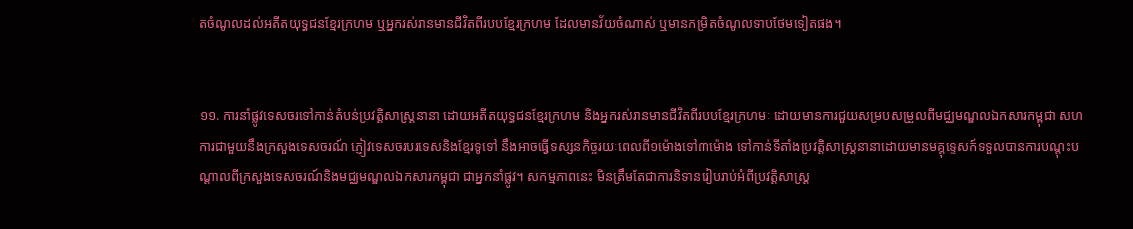តចំណូលដល់អតីតយុទ្ធជនខ្មែរក្រហម ឬអ្នករស់រានមានជីវិតពីរបបខ្មែរក្រហម ដែលមានវ័យចំណាស់ ឬមានកម្រិតចំណូលទាបថែមទៀតផង។


១១. ការនាំផ្លូវទេសចរទៅកាន់តំបន់ប្រវត្តិសាស្ត្រនានា ដោយអតីតយុទ្ធជនខ្មែរក្រហម និងអ្នករស់រានមានជីវិតពីរបបខ្មែរក្រហមៈ ដោយមានការជួយសម្របសម្រួលពីមជ្ឈមណ្ឌលឯកសារកម្ពុជា សហការជាមួយនឹងក្រសួងទេសចរណ៍ ភ្ញៀវទេសចរបរទេសនិងខ្មែរទូទៅ នឹងអាចធ្វើទស្សនកិច្ចរយៈពេលពី១ម៉ោងទៅ៣ម៉ោង ទៅកាន់ទីតាំងប្រវត្តិសាស្ត្រនានាដោយមានមគ្គុទ្ទេសក៍ទទួលបានការបណ្តុះបណ្តាលពីក្រសួងទេសចរណ៍និងមជ្ឈមណ្ឌលឯកសារកម្ពុជា ជាអ្នកនាំផ្លូវ។ សកម្មភាពនេះ មិនត្រឹមតែជាការនិទានរៀបរាប់អំពីប្រវត្តិសាស្ត្រ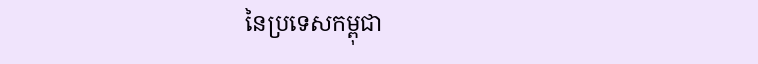នៃប្រទេសកម្ពុជា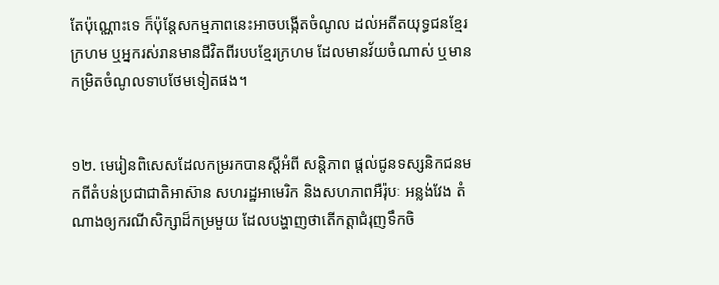តែប៉ុណ្ណោះទេ ក៏ប៉ុន្តែសកម្មភាពនេះអាចបង្កើតចំណូល ដល់អតីតយុទ្ធជនខ្មែរក្រហម ឬអ្នករស់រានមានជីវិតពីរបបខ្មែរក្រហម ដែលមានវ័យចំណាស់ ឬមានកម្រិតចំណូលទាបថែមទៀតផង។


១២. មេរៀនពិសេសដែលកម្ររកបានស្តីអំពី សន្តិភាព ផ្តល់ជូនទស្សនិកជនមកពីតំបន់ប្រជាជាតិអាស៊ាន សហរដ្ឋអាមេរិក និងសហភាពអឺរ៉ុបៈ អន្លង់វែង តំណាងឲ្យករណីសិក្សាដ៏កម្រមួយ ដែលបង្ហាញថាតើកត្តាជំរុញទឹកចិ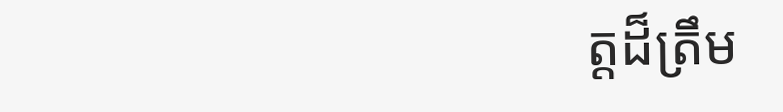ត្តដ៏ត្រឹម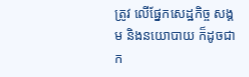ត្រូវ លើផ្នែកសេដ្ឋកិច្ច សង្គម និងនយោបាយ ក៏ដូចជាក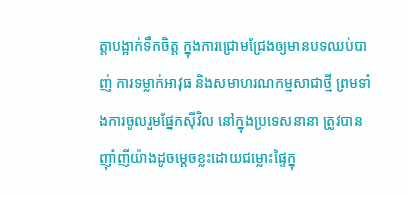ត្តាបង្អាក់ទឹកចិត្ត ក្នុងការជ្រោមជ្រែងឲ្យមានបទឈប់បាញ់ ការទម្លាក់អាវុធ និងសមាហរណកម្មសាជាថ្មី ព្រមទាំងការចូលរួមផ្នែកស៊ីវិល នៅក្នុងប្រទេសនានា ត្រូវបានញ៉ាំញីយ៉ាងដូចមេ្តចខ្លះដោយជម្លោះផ្ទៃក្នុ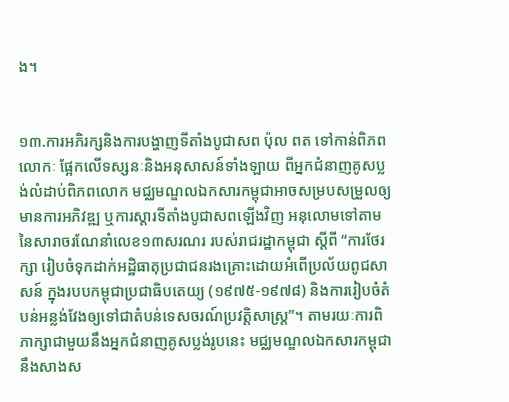ង។


១៣.ការអភិរក្សនិងការបង្ហាញទីតាំងបូជាសព ប៉ុល ពត ទៅកាន់ពិភពលោកៈ ផ្អែកលើទស្សនៈនិងអនុសាសន៍ទាំងឡាយ ពីអ្នកជំនាញគូសប្លង់លំដាប់ពិភពលោក មជ្ឈមណ្ឌលឯកសារកម្ពុជាអាចសម្របសម្រួលឲ្យមានការអភិវឌ្ឍ ឬការស្តារទីតាំងបូជាសពឡើងវិញ អនុលោមទៅតាមនៃសារាចរណែនាំលេខ១៣សរណរ របស់រាជរដ្ឋាកម្ពុជា ស្តីពី “ការថែរក្សា រៀបចំទុកដាក់អដ្ឋិធាតុប្រជាជនរងគ្រោះដោយអំពើប្រល័យពូជសាសន៍ ក្នុងរបបកម្ពុជាប្រជាធិបតេយ្យ (១៩៧៥-១៩៧៨) និងការរៀបចំតំបន់អន្លង់វែងឲ្យទៅជាតំបន់ទេសចរណ៍ប្រវត្តិសាស្ត្រ”។ តាមរយៈការពិភាក្សាជាមួយនឹងអ្នកជំនាញគូសប្លង់រូបនេះ មជ្ឈមណ្ឌលឯកសារកម្ពុជា នឹងសាងស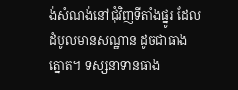ង់សំណង់នៅជុំវិញទីតាំងផ្នូរ ដែលដំបូលមានសណ្ឋាន ដូចជាធាងត្នោត។ ទស្សនាទានធាង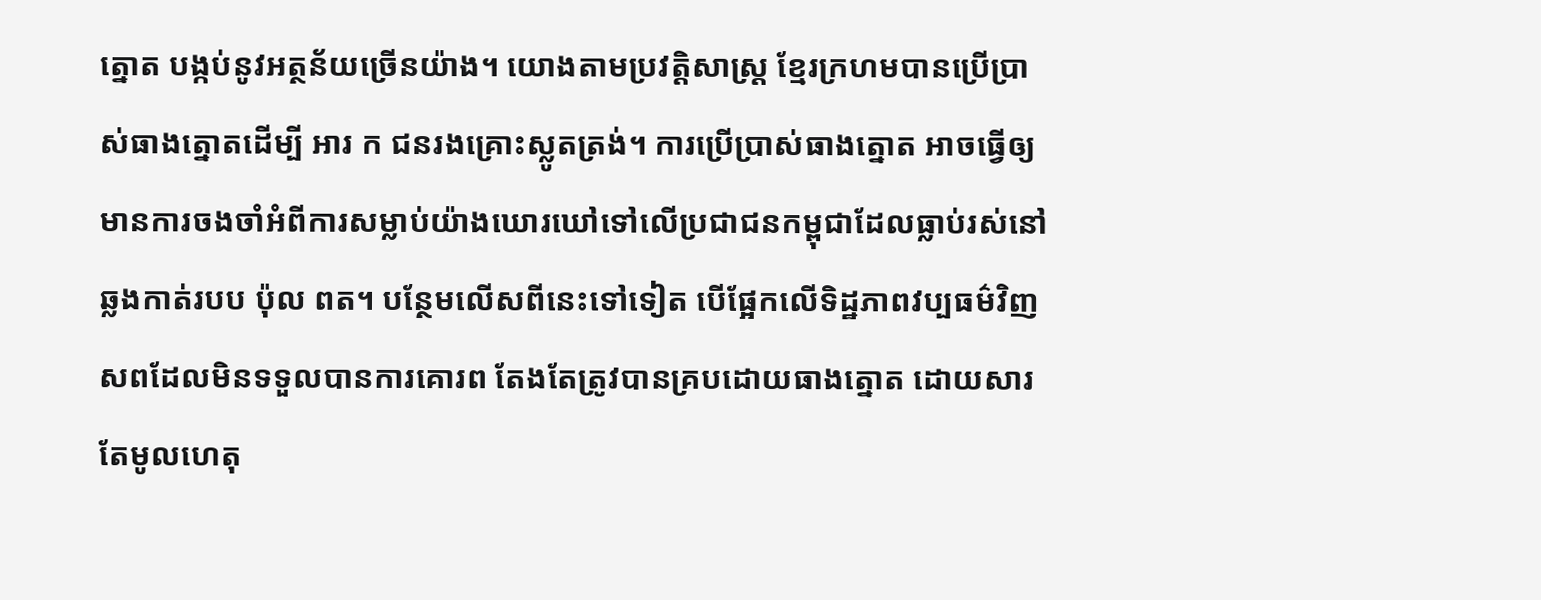ត្នោត បង្កប់នូវអត្ថន័យច្រើនយ៉ាង។ យោងតាមប្រវត្តិសាស្ត្រ ខ្មែរក្រហមបានប្រើប្រាស់ធាងត្នោតដើម្បី អារ ក ជនរងគ្រោះស្លូតត្រង់។ ការប្រើប្រាស់ធាងត្នោត អាចធ្វើឲ្យមានការចងចាំអំពីការសម្លាប់យ៉ាងឃោរឃៅទៅលើប្រជាជនកម្ពុជាដែលធ្លាប់រស់នៅឆ្លងកាត់របប ប៉ុល ពត។ បន្ថែមលើសពីនេះទៅទៀត បើផ្អែកលើទិដ្ឋភាពវប្បធម៌វិញ សពដែលមិនទទួលបានការគោរព តែងតែត្រូវបានគ្របដោយធាងត្នោត ដោយសារតែមូលហេតុ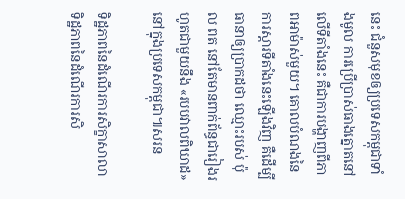នេះ ជំនួសមុខឲ្យប្រទេសកម្ពុជាទាំងមូល ការប្រើប្រាស់ធាងត្នោតនៅលើទីតាំងនេះ គឺជាការបង្ហាញពីភាពអាម៉ាស់មួយ។ គោលបំណងនៃការស្តារទីតាំងនេះឡើងវិញ គឺដើម្បីធានាឲ្យប្រាកដថា ឈ្មោះរបស់ ប៉ុល ពត នៅតែមានពាក់ព័ន្ធជារៀងរហូតជាមួយនឹង «របបវាលពិឃាដ» នៅក្នុងប្រទេសកម្ពុជា៕សរន

ទិដ្ឋភាពនៃដំណើរការសិក្ខាសាលា
ទិដ្ឋភាពនៃដំណើរការសិ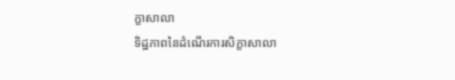ក្ខាសាលា
ទិដ្ឋភាពនៃដំណើរការសិក្ខាសាលា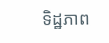ទិដ្ឋភាព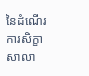នៃដំណើរការសិក្ខាសាលា